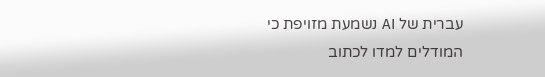עברית של AI נשמעת מזויפת כי המודלים למדו לכתוב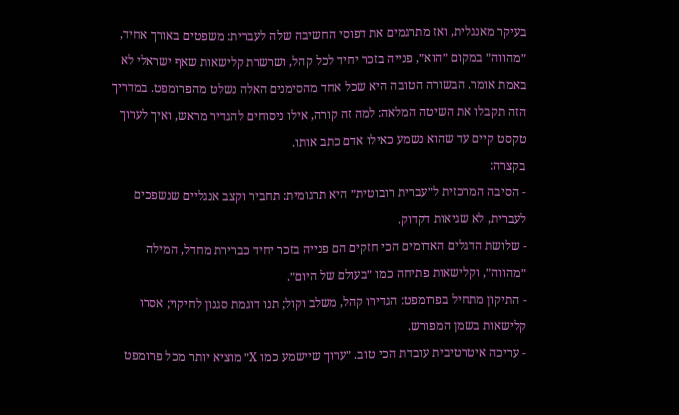בעיקר מאנגלית, ואז מתרגמים את דפוסי החשיבה שלה לעברית: משפטים באורך אחיד, ״מהווה״ במקום ״הוא״, פנייה בזכר יחיד לכל קהל, ושרשרת קלישאות שאף ישראלי לא באמת אומר. הבשורה הטובה היא שכל אחד מהסימנים האלה נשלט מהפרומפט. במדריך הזה תקבלו את השיטה המלאה: למה זה קורה, אילו ניסוחים להגדיר מראש, ואיך לערוך טקסט קיים עד שהוא נשמע כאילו אדם כתב אותו.
בקצרה:
- הסיבה המרכזית ל״עברית רובוטית״ היא תרגומית: תחביר וקצב אנגליים שנשפכים לעברית, לא שגיאות דקדוק.
- שלושת הדגלים האדומים הכי חזקים הם פנייה בזכר יחיד כברירת מחדל, המילה ״מהווה״, וקלישאות פתיחה כמו ״בעולם של היום״.
- התיקון מתחיל בפרומפט: הגדירו קהל, משלב וקול; תנו דוגמת סגנון לחיקוי; אסרו קלישאות בשמן המפורש.
- עריכה איטרטיבית עובדת הכי טוב. ״ערוך שיישמע כמו X״ מוציא יותר מכל פרומפט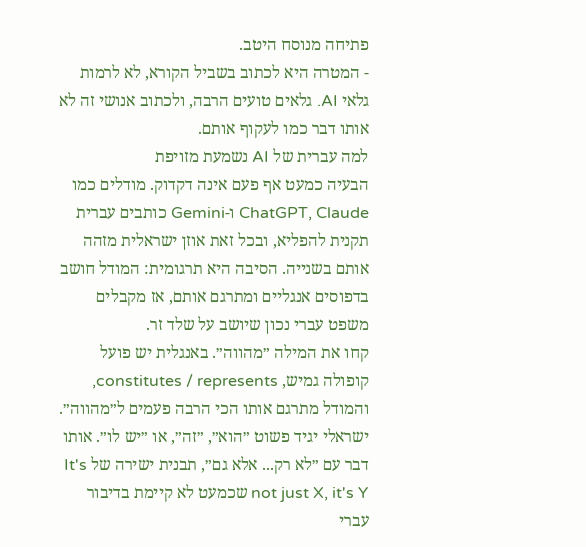פתיחה מנוסח היטב.
- המטרה היא לכתוב בשביל הקורא, לא לרמות גלאי AI. גלאים טועים הרבה, ולכתוב אנושי זה לא אותו דבר כמו לעקוף אותם.
למה עברית של AI נשמעת מזויפת
הבעיה כמעט אף פעם אינה דקדוק. מודלים כמו ChatGPT, Claude ו-Gemini כותבים עברית תקנית להפליא, ובכל זאת אוזן ישראלית מזהה אותם בשנייה. הסיבה היא תרגומית: המודל חושב בדפוסים אנגליים ומתרגם אותם, אז מקבלים משפט עברי נכון שיושב על שלד זר.
קחו את המילה ״מהווה״. באנגלית יש פועל קופולה גמיש, constitutes / represents, והמודל מתרגם אותו הכי הרבה פעמים ל״מהווה״. ישראלי יגיד פשוט ״הוא״, ״זה״, או ״יש לו״. אותו דבר עם ״לא רק... אלא גם״, תבנית ישירה של It's not just X, it's Y שכמעט לא קיימת בדיבור עברי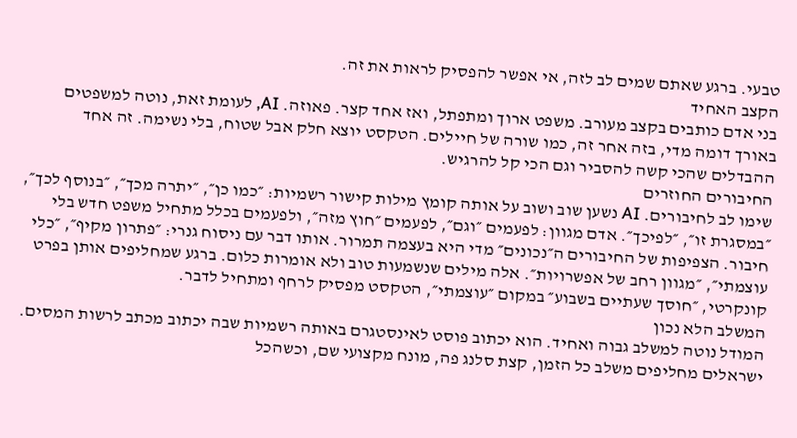טבעי. ברגע שאתם שמים לב לזה, אי אפשר להפסיק לראות את זה.
הקצב האחיד
בני אדם כותבים בקצב מעורב. משפט ארוך ומתפתל, ואז אחד קצר. פאוזה. AI, לעומת זאת, נוטה למשפטים באורך דומה מדי, בזה אחר זה, כמו שורה של חיילים. הטקסט יוצא חלק אבל שטוח, בלי נשימה. זה אחד ההבדלים שהכי קשה להסביר וגם הכי קל להרגיש.
החיבורים החוזרים
שימו לב לחיבורים. AI נשען שוב ושוב על אותה קומץ מילות קישור רשמיות: ״כמו כן״, ״יתרה מכך״, ״בנוסף לכך״, ״במסגרת זו״, ״לפיכך״. אדם מגוון: לפעמים ״וגם״, לפעמים ״חוץ מזה״, ולפעמים בכלל מתחיל משפט חדש בלי חיבור. הצפיפות של החיבורים ה״נכונים״ מדי היא בעצמה תמרור. אותו דבר עם ניסוח גנרי: ״פתרון מקיף״, ״כלי עוצמתי״, ״מגוון רחב של אפשרויות״. אלה מילים שנשמעות טוב ולא אומרות כלום. ברגע שמחליפים אותן בפרט קונקרטי, ״חוסך שעתיים בשבוע״ במקום ״עוצמתי״, הטקסט מפסיק לרחף ומתחיל לדבר.
המשלב הלא נכון
המודל נוטה למשלב גבוה ואחיד. הוא יכתוב פוסט לאינסטגרם באותה רשמיות שבה יכתוב מכתב לרשות המסים. ישראלים מחליפים משלב כל הזמן, קצת סלנג פה, מונח מקצועי שם, וכשהכל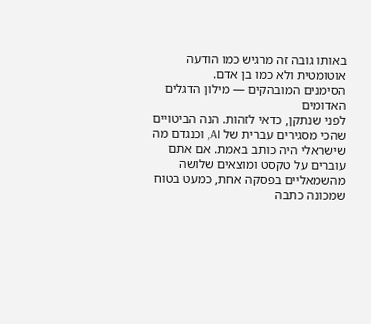באותו גובה זה מרגיש כמו הודעה אוטומטית ולא כמו בן אדם.
הסימנים המובהקים — מילון הדגלים האדומים
לפני שנתקן, כדאי לזהות. הנה הביטויים שהכי מסגירים עברית של AI, וכנגדם מה שישראלי היה כותב באמת. אם אתם עוברים על טקסט ומוצאים שלושה מהשמאליים בפסקה אחת, כמעט בטוח שמכונה כתבה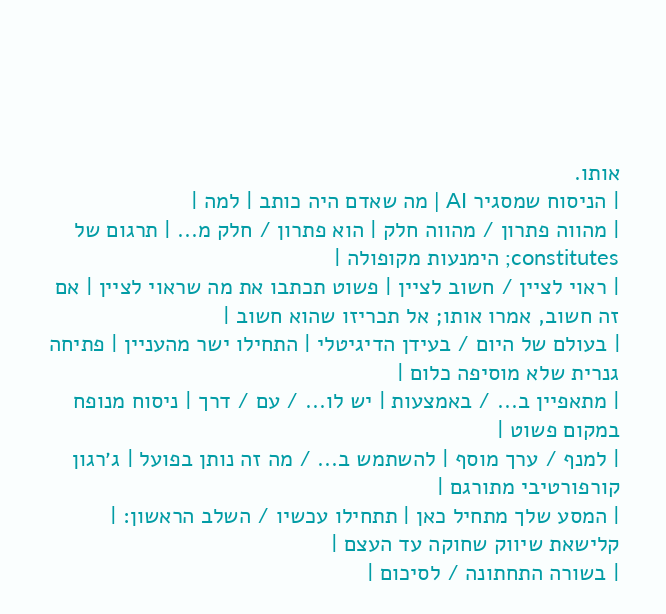אותו.
| הניסוח שמסגיר AI | מה שאדם היה כותב | למה |
| מהווה פתרון / מהווה חלק | הוא פתרון / חלק מ... | תרגום של constitutes; הימנעות מקופולה |
| ראוי לציין / חשוב לציין | פשוט תכתבו את מה שראוי לציין | אם זה חשוב, אמרו אותו; אל תכריזו שהוא חשוב |
| בעולם של היום / בעידן הדיגיטלי | התחילו ישר מהעניין | פתיחה גנרית שלא מוסיפה כלום |
| מתאפיין ב... / באמצעות | יש לו... / עם / דרך | ניסוח מנופח במקום פשוט |
| למנף / ערך מוסף | להשתמש ב... / מה זה נותן בפועל | ג׳רגון קורפורטיבי מתורגם |
| המסע שלך מתחיל כאן | תתחילו עכשיו / השלב הראשון: | קלישאת שיווק שחוקה עד העצם |
| בשורה התחתונה / לסיכום |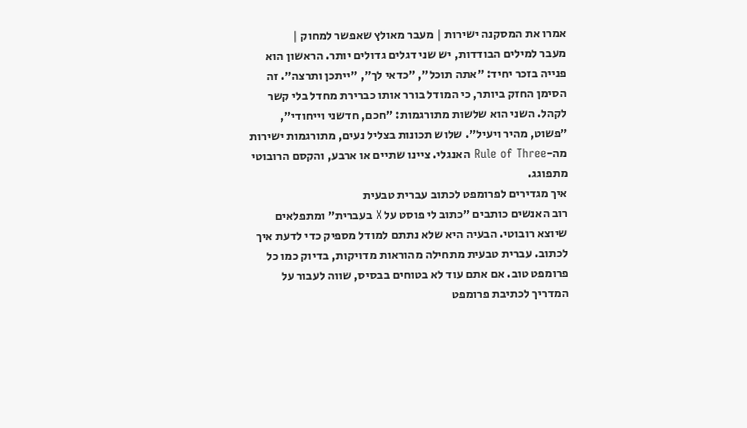אמרו את המסקנה ישירות | מעבר מאולץ שאפשר למחוק |
מעבר למילים הבודדות, יש שני דגלים גדולים יותר. הראשון הוא פנייה בזכר יחיד: ״אתה תוכל״, ״כדאי לך״, ״ייתכן ותרצה״. זה הסימן החזק ביותר, כי המודל בורר אותו כברירת מחדל בלי קשר לקהל. השני הוא שלשות מתורגמות: ״חכם, חדשני וייחודי״, ״פשוט, מהיר ויעיל״. שלוש תכונות בצליל נעים, מתורגמות ישירות מה-Rule of Three האנגלי. ציינו שתיים או ארבע, והקסם הרובוטי מתפוגג.
איך מגדירים לפרומפט לכתוב עברית טבעית
רוב האנשים כותבים ״כתוב לי פוסט על X בעברית״ ומתפלאים שיוצא רובוטי. הבעיה היא שלא נתתם למודל מספיק כדי לדעת איך לכתוב. עברית טבעית מתחילה מהוראות מדויקות, בדיוק כמו כל פרומפט טוב. אם אתם עוד לא בטוחים בבסיס, שווה לעבור על המדריך לכתיבת פרומפט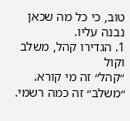טוב, כי כל מה שכאן נבנה עליו.
1. הגדירו קהל, משלב וקול
״קהל״ זה מי קורא. ״משלב״ זה כמה רשמי.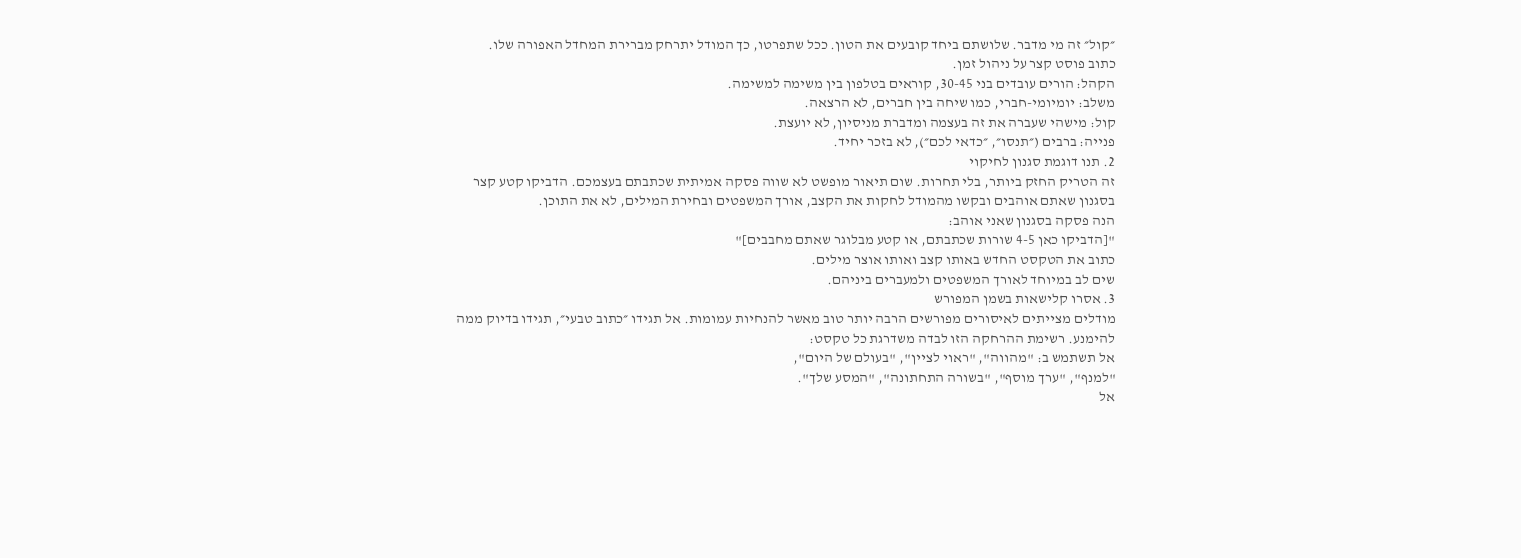״קול״ זה מי מדבר. שלושתם ביחד קובעים את הטון. ככל שתפרטו, כך המודל יתרחק מברירת המחדל האפורה שלו.
כתוב פוסט קצר על ניהול זמן.
הקהל: הורים עובדים בני 30-45, קוראים בטלפון בין משימה למשימה.
משלב: יומיומי-חברי, כמו שיחה בין חברים, לא הרצאה.
קול: מישהי שעברה את זה בעצמה ומדברת מניסיון, לא יועצת.
פנייה: ברבים (״תנסו״, ״כדאי לכם״), לא בזכר יחיד.
2. תנו דוגמת סגנון לחיקוי
זה הטריק החזק ביותר, בלי תחרות. שום תיאור מופשט לא שווה פסקה אמיתית שכתבתם בעצמכם. הדביקו קטע קצר בסגנון שאתם אוהבים ובקשו מהמודל לחקות את הקצב, אורך המשפטים ובחירת המילים, לא את התוכן.
הנה פסקה בסגנון שאני אוהב:
"[הדביקו כאן 4-5 שורות שכתבתם, או קטע מבלוגר שאתם מחבבים]"
כתוב את הטקסט החדש באותו קצב ואותו אוצר מילים.
שים לב במיוחד לאורך המשפטים ולמעברים ביניהם.
3. אסרו קלישאות בשמן המפורש
מודלים מצייתים לאיסורים מפורשים הרבה יותר טוב מאשר להנחיות עמומות. אל תגידו ״כתוב טבעי״, תגידו בדיוק ממה להימנע. רשימת ההרחקה הזו לבדה משדרגת כל טקסט:
אל תשתמש ב: "מהווה", "ראוי לציין", "בעולם של היום",
"למנף", "ערך מוסף", "בשורה התחתונה", "המסע שלך".
אל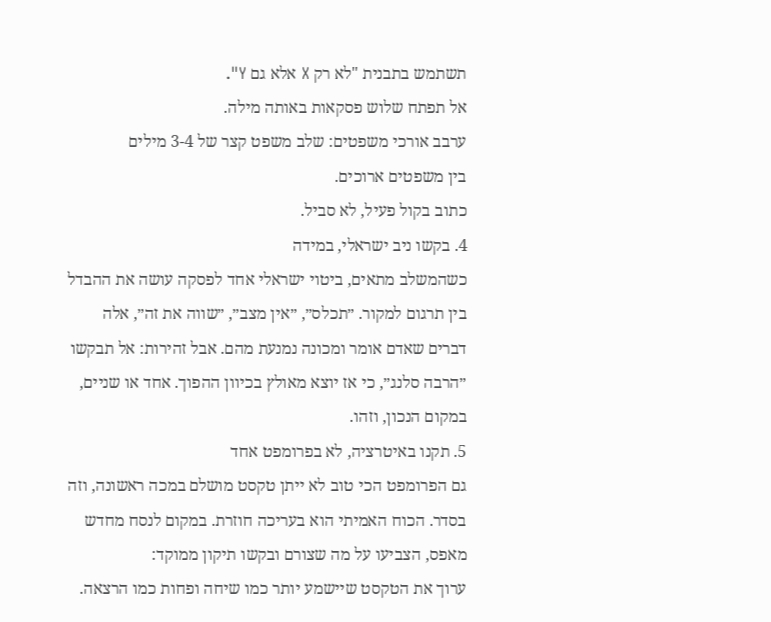תשתמש בתבנית "לא רק X אלא גם Y".
אל תפתח שלוש פסקאות באותה מילה.
ערבב אורכי משפטים: שלב משפט קצר של 3-4 מילים
בין משפטים ארוכים.
כתוב בקול פעיל, לא סביל.
4. בקשו ניב ישראלי, במידה
כשהמשלב מתאים, ביטוי ישראלי אחד לפסקה עושה את ההבדל בין תרגום למקור. ״תכלס״, ״אין מצב״, ״שווה את זה״, אלה דברים שאדם אומר ומכונה נמנעת מהם. אבל זהירות: אל תבקשו ״הרבה סלנג״, כי אז יוצא מאולץ בכיוון ההפוך. אחד או שניים, במקום הנכון, וזהו.
5. תקנו באיטרציה, לא בפרומפט אחד
גם הפרומפט הכי טוב לא ייתן טקסט מושלם במכה ראשונה, וזה בסדר. הכוח האמיתי הוא בעריכה חוזרת. במקום לנסח מחדש מאפס, הצביעו על מה שצורם ובקשו תיקון ממוקד:
ערוך את הטקסט שיישמע יותר כמו שיחה ופחות כמו הרצאה.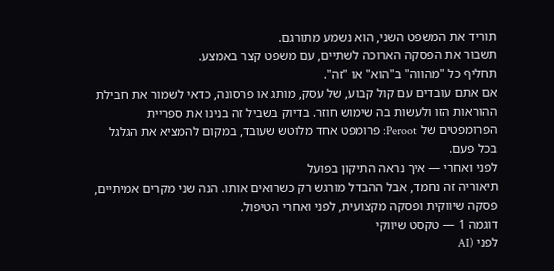תוריד את המשפט השני, הוא נשמע מתורגם.
תשבור את הפסקה הארוכה לשתיים, עם משפט קצר באמצע.
תחליף כל "מהווה" ב"הוא" או "זה".
אם אתם עובדים עם קול קבוע, של עסק, מותג או פרסונה, כדאי לשמור את חבילת ההוראות הזו ולעשות בה שימוש חוזר. בדיוק בשביל זה בנינו את ספריית הפרומפטים של Peroot: פרומפט אחד מלוטש שעובד, במקום להמציא את הגלגל בכל פעם.
לפני ואחרי — איך נראה התיקון בפועל
תיאוריה זה נחמד, אבל ההבדל מורגש רק כשרואים אותו. הנה שני מקרים אמיתיים, פסקה שיווקית ופסקה מקצועית, לפני ואחרי הטיפול.
דוגמה 1 — טקסט שיווקי
לפני (AI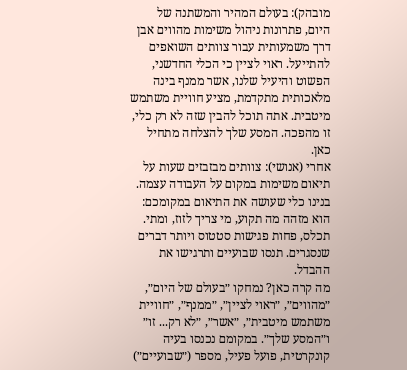מובהק): בעולם המהיר והמשתנה של היום, פתרונות ניהול משימות מהווים אבן דרך משמעותית עבור צוותים השואפים להתייעל. ראוי לציין כי הכלי החדשני, הפשוט והיעיל שלנו, אשר ממנף בינה מלאכותית מתקדמת, מציע חוויית משתמש מיטבית. אתה תוכל להבין שזה לא רק כלי, זו מהפכה. המסע שלך להצלחה מתחיל כאן.
אחרי (אנושי): צוותים מבזבזים שעות על תיאום משימות במקום על העבודה עצמה. בנינו כלי שעושה את התיאום במקומכם: הוא מזהה מה תקוע, מי צריך לזוז, ומתי. תכלס, פחות פגישות סטטוס ויותר דברים שנסגרים. תנסו שבועיים ותרגישו את ההבדל.
מה קרה כאן? נמחקו ״בעולם של היום״, ״מהווים״, ״ראוי לציין״, ״ממנף״, ״חוויית משתמש מיטבית״, ״אשר״, ״לא רק... זו״ ו״המסע שלך״. במקומם נכנסו בעיה קונקרטית, פועל פעיל, מספר (״שבועיים״)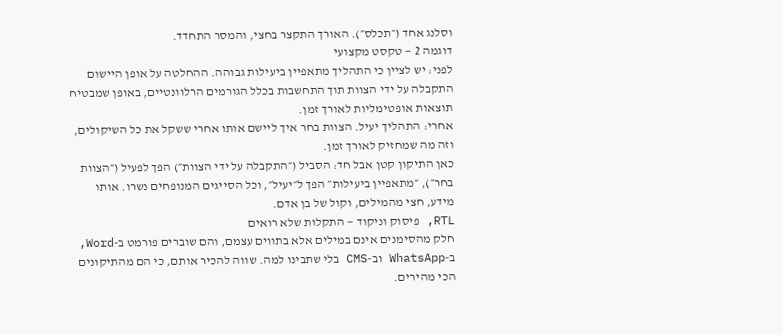וסלנג אחד (״תכלס״). האורך התקצר בחצי, והמסר התחדד.
דוגמה 2 — טקסט מקצועי
לפני: יש לציין כי התהליך מתאפיין ביעילות גבוהה. ההחלטה על אופן היישום התקבלה על ידי הצוות תוך התחשבות בכלל הגורמים הרלוונטיים, באופן שמבטיח תוצאות אופטימליות לאורך זמן.
אחרי: התהליך יעיל. הצוות בחר איך ליישם אותו אחרי ששקל את כל השיקולים, וזה מה שמחזיק לאורך זמן.
כאן התיקון קטן אבל חד: הסביל (״התקבלה על ידי הצוות״) הפך לפעיל (״הצוות בחר״), ״מתאפיין ביעילות״ הפך ל״יעיל״, וכל הסייגים המנופחים נשרו. אותו מידע, חצי מהמילים, וקול של בן אדם.
RTL, פיסוק וניקוד — התקלות שלא רואים
חלק מהסימנים אינם במילים אלא בתווים עצמם, והם שוברים פורמט ב-Word, ב-WhatsApp וב-CMS בלי שתבינו למה. שווה להכיר אותם, כי הם מהתיקונים הכי מהירים.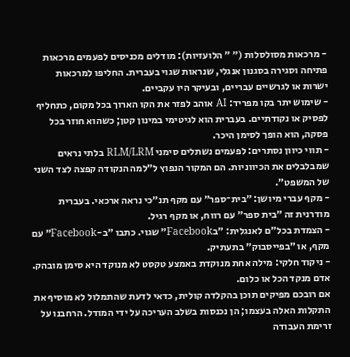- מרכאות מסולסלות (״ ״ הלועזיות): מודלים מכניסים לפעמים מרכאות פתיחה וסגירה בסגנון אנגלי, שנראות שגוי בעברית. החליפו למרכאות ישרות או לגרשיים עבריים, ובעיקר היו עקביים.
- שימוש יתר בקו מפריד: AI אוהב לפזר את הקו הארוך בכל מקום, כתחליף לפסיק או נקודתיים. בעברית הוא לגיטימי במינון קטן; כשהוא חוזר בכל פסקה, הוא הופך לסימן היכר.
- תווי כיוון נסתרים: לפעמים נשתלים סימני RLM/LRM בלתי נראים שמבלבלים את הכיווניות. הם המקור הנפוץ ל״למה הנקודה קפצה לצד השני של המשפט״.
- מקף עברי מיושן: ״בית־ספר״ עם מקף תנ״כי נראה ארכאי. בעברית מודרנית זה ״בית ספר״ עם רווח, או מקף רגיל.
- הצמדת בכל״ם לאנגלית: ״בFacebook״ שגוי. כתבו ״ב-Facebook״ עם מקף, או ״בפייסבוק״ בתעתיק.
- ניקוד חלקי: מילה אחת מנוקדת באמצע טקסט לא מנוקד היא סימן מובהק. אדם מנקד הכל או כלום.
אם רובכם מפיקים תוכן בהקלדה קולית, כדאי לדעת שהתמלול לא מוסיף את התקלות האלה בעצמו; הן נכנסות בשלב העריכה על ידי המודל. הרחבנו על זרימת העבודה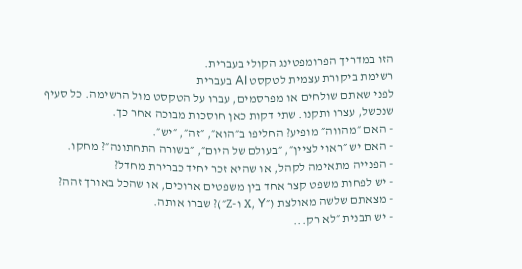הזו במדריך הפרומפטינג הקולי בעברית.
רשימת ביקורת עצמית לטקסט AI בעברית
לפני שאתם שולחים או מפרסמים, עברו על הטקסט מול הרשימה. כל סעיף שנכשל, עצרו ותקנו. שתי דקות כאן חוסכות מבוכה אחר כך.
- האם ״מהווה״ מופיע? החליפו ב״הוא״, ״זה״, ״יש״.
- האם יש ״ראוי לציין״, ״בעולם של היום״, ״בשורה התחתונה״? מחקו.
- הפנייה מתאימה לקהל, או שהיא זכר יחיד כברירת מחדל?
- יש לפחות משפט קצר אחד בין משפטים ארוכים, או שהכל באורך זהה?
- מצאתם שלשה מאולצת (״X, Y ו-Z״)? שברו אותה.
- יש תבנית ״לא רק...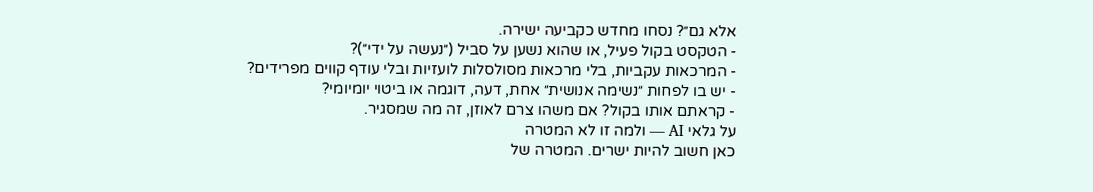אלא גם״? נסחו מחדש כקביעה ישירה.
- הטקסט בקול פעיל, או שהוא נשען על סביל (״נעשה על ידי״)?
- המרכאות עקביות, בלי מרכאות מסולסלות לועזיות ובלי עודף קווים מפרידים?
- יש בו לפחות ״נשימה אנושית״ אחת, דעה, דוגמה או ביטוי יומיומי?
- קראתם אותו בקול? אם משהו צרם לאוזן, זה מה שמסגיר.
על גלאי AI — ולמה זו לא המטרה
כאן חשוב להיות ישרים. המטרה של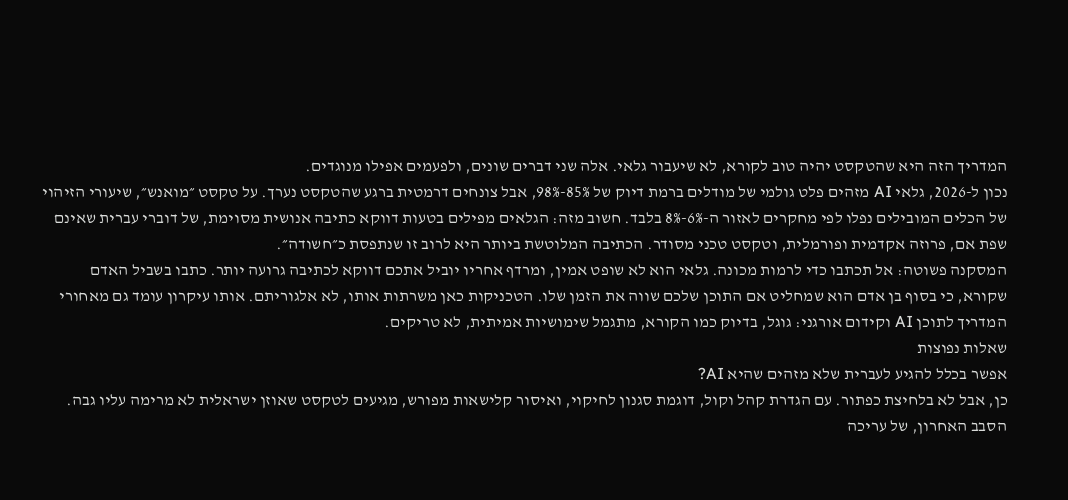המדריך הזה היא שהטקסט יהיה טוב לקורא, לא שיעבור גלאי. אלה שני דברים שונים, ולפעמים אפילו מנוגדים.
נכון ל-2026, גלאי AI מזהים פלט גולמי של מודלים ברמת דיוק של 85%-98%, אבל צונחים דרמטית ברגע שהטקסט נערך. על טקסט ״מואנש״, שיעורי הזיהוי של הכלים המובילים נפלו לפי מחקרים לאזור ה-6%-8% בלבד. חשוב מזה: הגלאים מפילים בטעות דווקא כתיבה אנושית מסוימת, של דוברי עברית שאינם שפת אם, פרוזה אקדמית ופורמלית, וטקסט טכני מסודר. הכתיבה המלוטשת ביותר היא לרוב זו שנתפסת כ״חשודה״.
המסקנה פשוטה: אל תכתבו כדי לרמות מכונה. גלאי הוא לא שופט אמין, ומרדף אחריו יוביל אתכם דווקא לכתיבה גרועה יותר. כתבו בשביל האדם שקורא, כי בסוף בן אדם הוא שמחליט אם התוכן שלכם שווה את הזמן שלו. הטכניקות כאן משרתות אותו, לא אלגוריתם. אותו עיקרון עומד גם מאחורי המדריך לתוכן AI וקידום אורגני: גוגל, בדיוק כמו הקורא, מתגמל שימושיות אמיתית, לא טריקים.
שאלות נפוצות
אפשר בכלל להגיע לעברית שלא מזהים שהיא AI?
כן, אבל לא בלחיצת כפתור. עם הגדרת קהל וקול, דוגמת סגנון לחיקוי, ואיסור קלישאות מפורש, מגיעים לטקסט שאוזן ישראלית לא מרימה עליו גבה. הסבב האחרון, של עריכה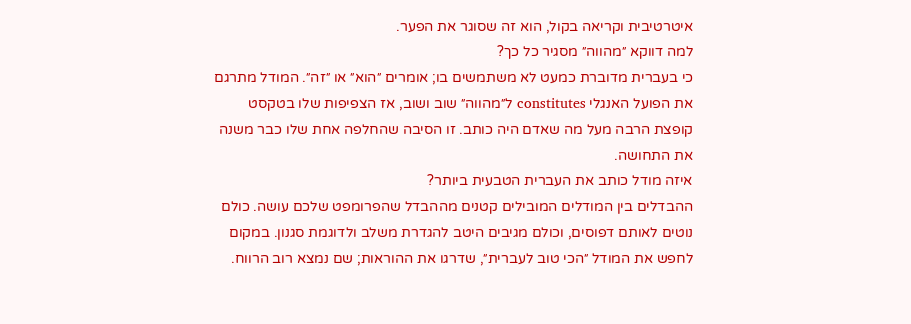איטרטיבית וקריאה בקול, הוא זה שסוגר את הפער.
למה דווקא ״מהווה״ מסגיר כל כך?
כי בעברית מדוברת כמעט לא משתמשים בו; אומרים ״הוא״ או ״זה״. המודל מתרגם את הפועל האנגלי constitutes ל״מהווה״ שוב ושוב, אז הצפיפות שלו בטקסט קופצת הרבה מעל מה שאדם היה כותב. זו הסיבה שהחלפה אחת שלו כבר משנה את התחושה.
איזה מודל כותב את העברית הטבעית ביותר?
ההבדלים בין המודלים המובילים קטנים מההבדל שהפרומפט שלכם עושה. כולם נוטים לאותם דפוסים, וכולם מגיבים היטב להגדרת משלב ולדוגמת סגנון. במקום לחפש את המודל ״הכי טוב לעברית״, שדרגו את ההוראות; שם נמצא רוב הרווח.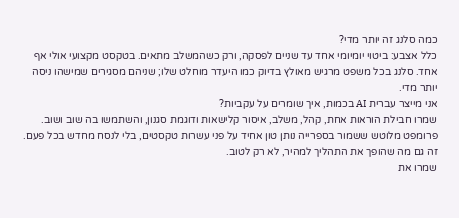כמה סלנג זה יותר מדי?
כלל אצבע: ביטוי יומיומי אחד עד שניים לפסקה, ורק כשהמשלב מתאים. בטקסט מקצועי אולי אף אחד. סלנג בכל משפט מרגיש מאולץ בדיוק כמו היעדר מוחלט שלו; שניהם מסגירים שמישהו ניסה יותר מדי.
אני מייצר עברית AI בכמות, איך שומרים על עקביות?
שמרו חבילת הוראות אחת, קהל, משלב, איסור קלישאות ודוגמת סגנון, והשתמשו בה שוב ושוב. פרומפט מלוטש ששמור בספרייה נותן טון אחיד על פני עשרות טקסטים, בלי לנסח מחדש בכל פעם. זה גם מה שהופך את התהליך למהיר, לא רק לטוב.
שמרו את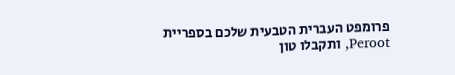פרומפט העברית הטבעית שלכם בספריית Peroot, ותקבלו טון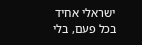ישראלי אחיד בכל פעם, בלי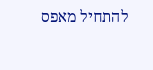להתחיל מאפס